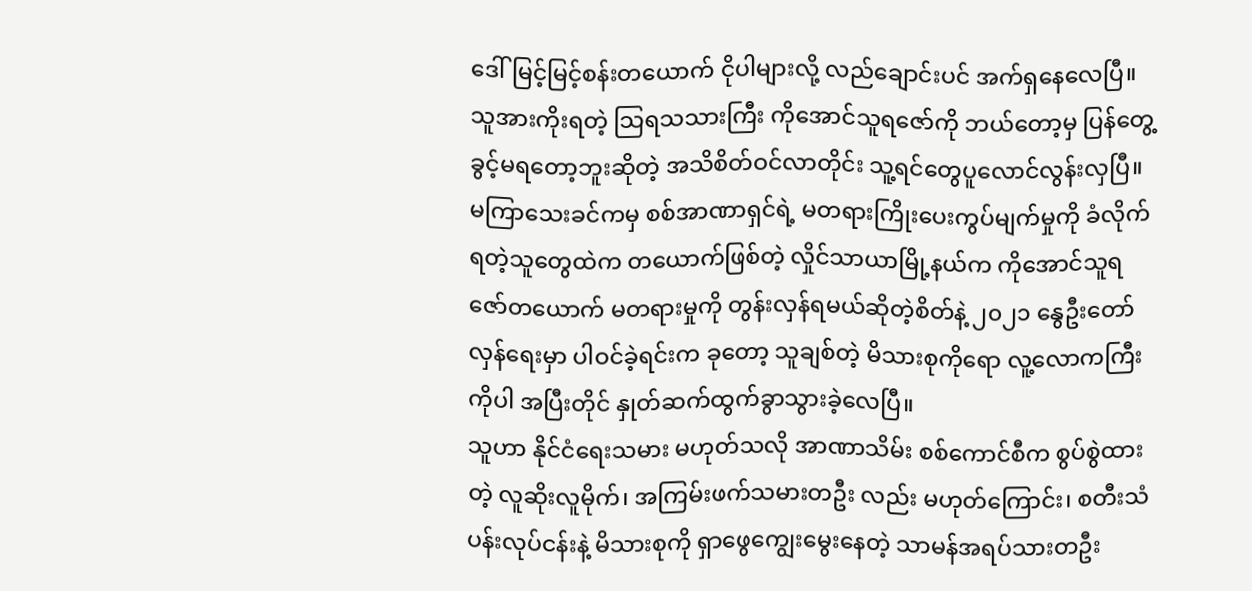ဒေါ်မြင့်မြင့်စန်းတယောက် ငိုပါများလို့ လည်ချောင်းပင် အက်ရှနေလေပြီ။ သူအားကိုးရတဲ့ သြရသသားကြီး ကိုအောင်သူရဇော်ကို ဘယ်တော့မှ ပြန်တွေ့ခွင့်မရတော့ဘူးဆိုတဲ့ အသိစိတ်ဝင်လာတိုင်း သူ့ရင်တွေပူလောင်လွန်းလှပြီ။
မကြာသေးခင်ကမှ စစ်အာဏာရှင်ရဲ့ မတရားကြိုးပေးကွပ်မျက်မှုကို ခံလိုက်ရတဲ့သူတွေထဲက တယောက်ဖြစ်တဲ့ လှိုင်သာယာမြို့နယ်က ကိုအောင်သူရဇော်တယောက် မတရားမှုကို တွန်းလှန်ရမယ်ဆိုတဲ့စိတ်နဲ့ ၂၀၂၁ နွေဦးတော်လှန်ရေးမှာ ပါဝင်ခဲ့ရင်းက ခုတော့ သူချစ်တဲ့ မိသားစုကိုရော လူ့လောကကြီးကိုပါ အပြီးတိုင် နှုတ်ဆက်ထွက်ခွာသွားခဲ့လေပြီ။
သူဟာ နိုင်ငံရေးသမား မဟုတ်သလို အာဏာသိမ်း စစ်ကောင်စီက စွပ်စွဲထားတဲ့ လူဆိုးလူမိုက်၊ အကြမ်းဖက်သမားတဦး လည်း မဟုတ်ကြောင်း၊ စတီးသံပန်းလုပ်ငန်းနဲ့ မိသားစုကို ရှာဖွေကျွေးမွေးနေတဲ့ သာမန်အရပ်သားတဦး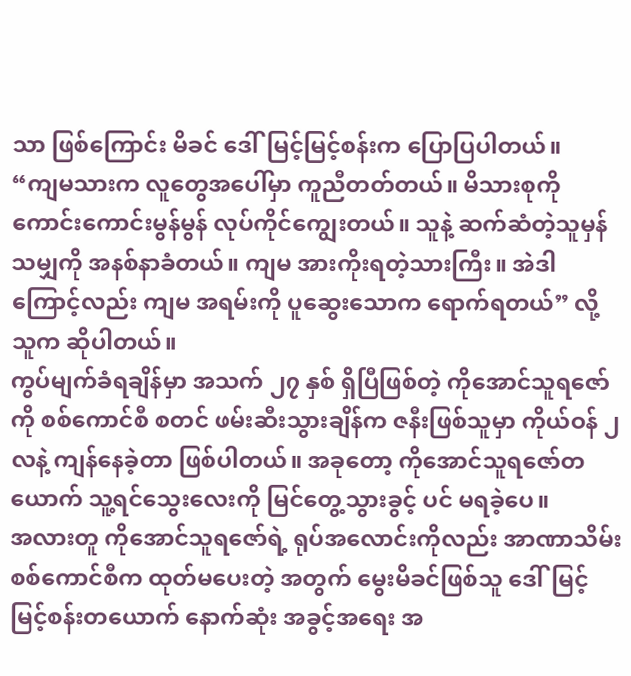သာ ဖြစ်ကြောင်း မိခင် ဒေါ်မြင့်မြင့်စန်းက ပြောပြပါတယ်။
“ကျမသားက လူတွေအပေါ်မှာ ကူညီတတ်တယ်။ မိသားစုကို ကောင်းကောင်းမွန်မွန် လုပ်ကိုင်ကျွေးတယ်။ သူနဲ့ ဆက်ဆံတဲ့သူမှန်သမျှကို အနစ်နာခံတယ်။ ကျမ အားကိုးရတဲ့သားကြီး။ အဲဒါကြောင့်လည်း ကျမ အရမ်းကို ပူဆွေးသောက ရောက်ရတယ်” လို့ သူက ဆိုပါတယ်။
ကွပ်မျက်ခံရချိန်မှာ အသက် ၂၇ နှစ် ရှိပြီဖြစ်တဲ့ ကိုအောင်သူရဇော်ကို စစ်ကောင်စီ စတင် ဖမ်းဆီးသွားချိန်က ဇနီးဖြစ်သူမှာ ကိုယ်ဝန် ၂ လနဲ့ ကျန်နေခဲ့တာ ဖြစ်ပါတယ်။ အခုတော့ ကိုအောင်သူရဇော်တယောက် သူ့ရင်သွေးလေးကို မြင်တွေ့သွားခွင့် ပင် မရခဲ့ပေ။
အလားတူ ကိုအောင်သူရဇော်ရဲ့ ရုပ်အလောင်းကိုလည်း အာဏာသိမ်း စစ်ကောင်စီက ထုတ်မပေးတဲ့ အတွက် မွေးမိခင်ဖြစ်သူ ဒေါ်မြင့်မြင့်စန်းတယောက် နောက်ဆုံး အခွင့်အရေး အ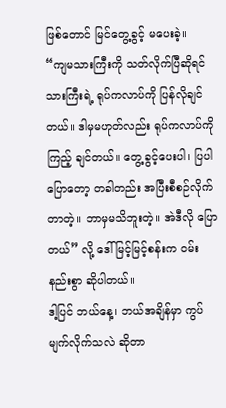ဖြစ်တောင် မြင်တွေ့ခွင့် မပေးခဲ့။
“ကျမသားကြီးကို သတ်လိုက်ပြီဆိုရင် သားကြီးရဲ့ ရုပ်ကလာပ်ကို ပြန်လိုချင်တယ်။ ဒါမှမဟုတ်လည်း ရုပ်ကလာပ်ကို ကြည့် ချင်တယ်။ တွေ့ခွင့်ပေးပါ၊ ပြပါပြောတော့ တခါတည်း အပြီးစီစဉ်လိုက်တာတဲ့။ ဘာမှမသိဘူးတဲ့။ အဲဒီလို ပြောတယ်” လို့ ဒေါ်မြင့်မြင့်စန်းက ဝမ်းနည်းစွာ ဆိုပါတယ်။
ဒါ့ပြင် ဘယ်နေ့၊ ဘယ်အချိန်မှာ ကွပ်မျက်လိုက်သလဲ ဆိုတာ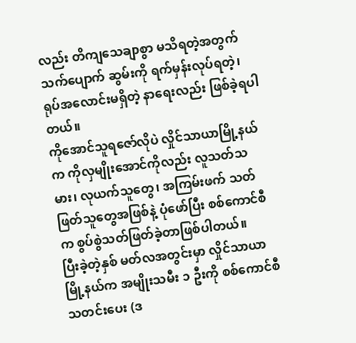လည်း တိကျသေချာစွာ မသိရတဲ့အတွက် သက်ပျောက် ဆွမ်းကို ရက်မှန်းလုပ်ရတဲ့၊ ရုပ်အလောင်းမရှိတဲ့ နာရေးလည်း ဖြစ်ခဲ့ရပါတယ်။
ကိုအောင်သူရဇော်လိုပဲ လှိုင်သာယာမြို့နယ်က ကိုလှမျိုးအောင်ကိုလည်း လူသတ်သမား၊ လုယက်သူတွေ၊ အကြမ်းဖက် သတ်ဖြတ်သူတွေအဖြစ်နဲ့ ပုံဖော်ပြီး စစ်ကောင်စီက စွပ်စွဲသတ်ဖြတ်ခဲ့တာဖြစ်ပါတယ်။
ပြီးခဲ့တဲ့နှစ် မတ်လအတွင်းမှာ လှိုင်သာယာမြို့နယ်က အမျိုးသမီး ၁ ဦးကို စစ်ကောင်စီ သတင်းပေး (ဒ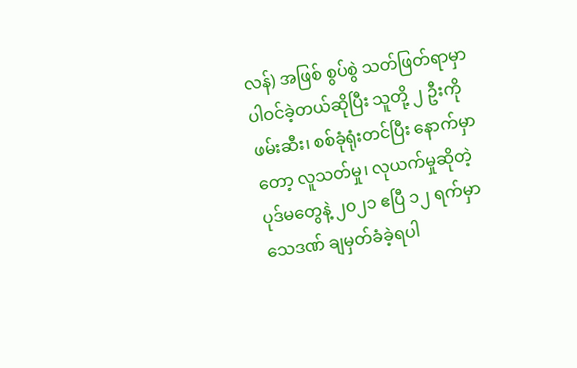လန်) အဖြစ် စွပ်စွဲ သတ်ဖြတ်ရာမှာ ပါဝင်ခဲ့တယ်ဆိုပြီး သူတို့ ၂ ဦးကို ဖမ်းဆီး၊ စစ်ခုံရုံးတင်ပြီး နောက်မှာတော့ လူသတ်မှု၊ လုယက်မှုဆိုတဲ့ ပုဒ်မတွေနဲ့ ၂၀၂၁ ဧပြီ ၁၂ ရက်မှာ သေဒဏ် ချမှတ်ခံခဲ့ရပါ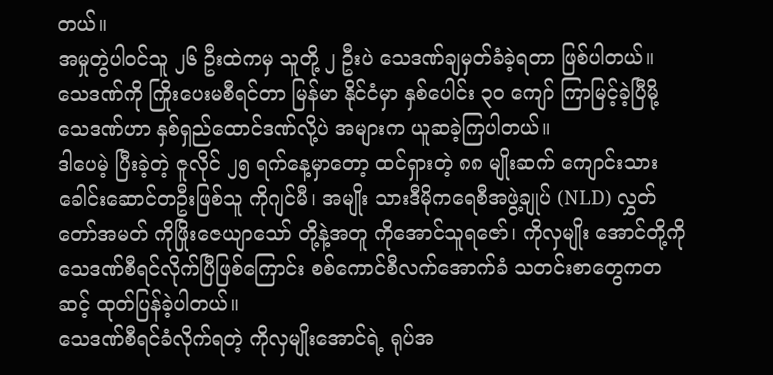တယ်။
အမှုတွဲပါဝင်သူ ၂၆ ဦးထဲကမှ သူတို့ ၂ ဦးပဲ သေဒဏ်ချမှတ်ခံခဲ့ရတာ ဖြစ်ပါတယ်။ သေဒဏ်ကို ကြိုးပေးမစီရင်တာ မြန်မာ နိုင်ငံမှာ နှစ်ပေါင်း ၃၀ ကျော် ကြာမြင့်ခဲ့ပြီမို့ သေဒဏ်ဟာ နှစ်ရှည်ထောင်ဒဏ်လို့ပဲ အများက ယူဆခဲ့ကြပါတယ်။
ဒါပေမဲ့ ပြီးခဲ့တဲ့ ဇူလိုင် ၂၅ ရက်နေ့မှာတော့ ထင်ရှားတဲ့ ၈၈ မျိုးဆက် ကျောင်းသား ခေါင်းဆောင်တဦးဖြစ်သူ ကိုဂျင်မီ၊ အမျိုး သားဒီမိုကရေစီအဖွဲ့ချုပ် (NLD) လွှတ်တော်အမတ် ကိုဖြိုးဇေယျာသော် တို့နဲ့အတူ ကိုအောင်သူရဇော်၊ ကိုလှမျိုး အောင်တို့ကို သေဒဏ်စီရင်လိုက်ပြီဖြစ်ကြောင်း စစ်ကောင်စီလက်အောက်ခံ သတင်းစာတွေကတဆင့် ထုတ်ပြန်ခဲ့ပါတယ်။
သေဒဏ်စီရင်ခံလိုက်ရတဲ့ ကိုလှမျိုးအောင်ရဲ့ ရုပ်အ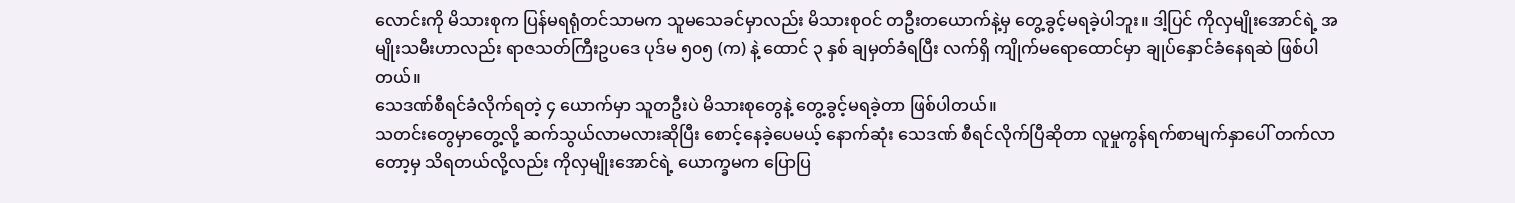လောင်းကို မိသားစုက ပြန်မရရုံတင်သာမက သူမသေခင်မှာလည်း မိသားစုဝင် တဦးတယောက်နဲ့မှ တွေ့ခွင့်မရခဲ့ပါဘူး။ ဒါ့ပြင် ကိုလှမျိုးအောင်ရဲ့ အမျိုးသမီးဟာလည်း ရာဇသတ်ကြီးဥပဒေ ပုဒ်မ ၅၀၅ (က) နဲ့ ထောင် ၃ နှစ် ချမှတ်ခံရပြီး လက်ရှိ ကျိုက်မရောထောင်မှာ ချုပ်နှောင်ခံနေရဆဲ ဖြစ်ပါတယ်။
သေဒဏ်စီရင်ခံလိုက်ရတဲ့ ၄ ယောက်မှာ သူတဦးပဲ မိသားစုတွေနဲ့ တွေ့ခွင့်မရခဲ့တာ ဖြစ်ပါတယ်။
သတင်းတွေမှာတွေ့လို့ ဆက်သွယ်လာမလားဆိုပြီး စောင့်နေခဲ့ပေမယ့် နောက်ဆုံး သေဒဏ် စီရင်လိုက်ပြီဆိုတာ လူမှုကွန်ရက်စာမျက်နှာပေါ် တက်လာတော့မှ သိရတယ်လို့လည်း ကိုလှမျိုးအောင်ရဲ့ ယောက္ခမက ပြောပြ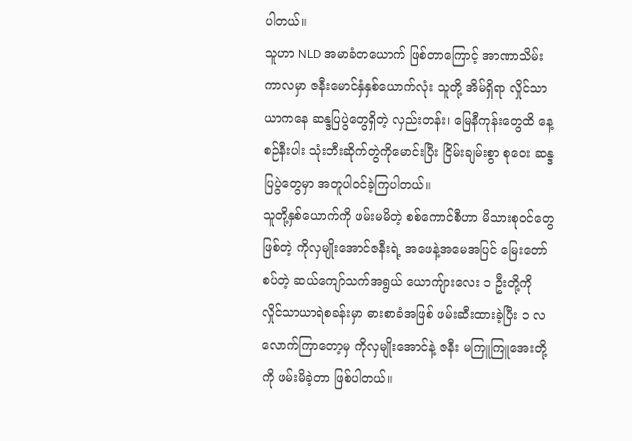ပါတယ်။
သူဟာ NLD အမာခံတယောက် ဖြစ်တာကြောင့် အာဏာသိမ်းကာလမှာ ဇနီးမောင်နှံနှစ်ယောက်လုံး သူတို့ အိမ်ရှိရာ လှိုင်သာယာကနေ ဆန္ဒပြပွဲတွေရှိတဲ့ လှည်းတန်း၊ မြေနီကုန်းတွေထိ နေ့စဉ်နီးပါး သုံးဘီးဆိုက်တွဲကိုမောင်းပြီး ငြိမ်းချမ်းစွာ စုဝေး ဆန္ဒပြပွဲတွေမှာ အတူပါဝင်ခဲ့ကြပါတယ်။
သူတို့နှစ်ယောက်ကို ဖမ်းမမိတဲ့ စစ်ကောင်စီဟာ မိသားစုဝင်တွေဖြစ်တဲ့ ကိုလှမျိုးအောင်ဇနီးရဲ့ အဖေနဲ့အမေအပြင် မြေးတော်စပ်တဲ့ ဆယ်ကျော်သက်အရွယ် ယောကျ်ားလေး ၁ ဦးတို့ကို လှိုင်သာယာရဲစခန်းမှာ ဓားစာခံအဖြစ် ဖမ်းဆီးထားခဲ့ပြီး ၁ လလောက်ကြာတော့မှ ကိုလှမျိုးအောင်နဲ့ ဇနီး မကြူကြူအေးတို့ကို ဖမ်းမိခဲ့တာ ဖြစ်ပါတယ်။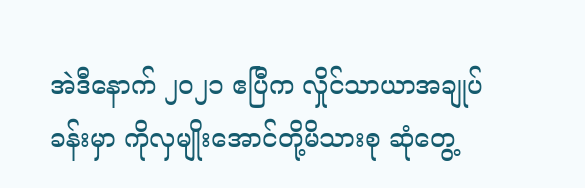အဲဒီနောက် ၂၀၂၁ ဧပြီက လှိုင်သာယာအချုပ်ခန်းမှာ ကိုလှမျိုးအောင်တို့မိသားစု ဆုံတွေ့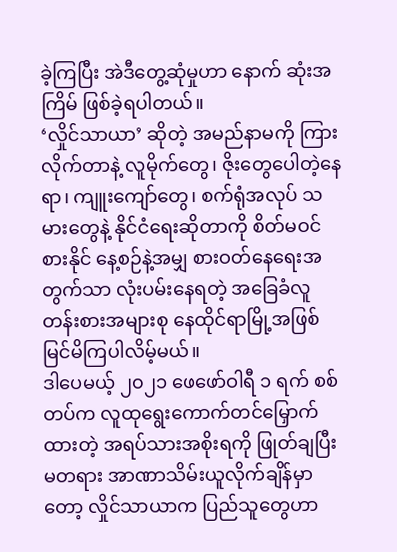ခဲ့ကြပြီး အဲဒီတွေ့ဆုံမှုဟာ နောက် ဆုံးအကြိမ် ဖြစ်ခဲ့ရပါတယ်။
‘လှိုင်သာယာ’ ဆိုတဲ့ အမည်နာမကို ကြားလိုက်တာနဲ့ လူမိုက်တွေ၊ ဇိုးတွေပေါတဲ့နေရာ၊ ကျူးကျော်တွေ၊ စက်ရုံအလုပ် သမားတွေနဲ့ နိုင်ငံရေးဆိုတာကို စိတ်မဝင်စားနိုင် နေ့စဉ်နဲ့အမျှ စားဝတ်နေရေးအတွက်သာ လုံးပမ်းနေရတဲ့ အခြေခံလူ တန်းစားအများစု နေထိုင်ရာမြို့အဖြစ် မြင်မိကြပါလိမ့်မယ်။
ဒါပေမယ့် ၂၀၂၁ ဖေဖော်ဝါရီ ၁ ရက် စစ်တပ်က လူထုရွေးကောက်တင်မြှောက်ထားတဲ့ အရပ်သားအစိုးရကို ဖြုတ်ချပြီး မတရား အာဏာသိမ်းယူလိုက်ချိန်မှာတော့ လှိုင်သာယာက ပြည်သူတွေဟာ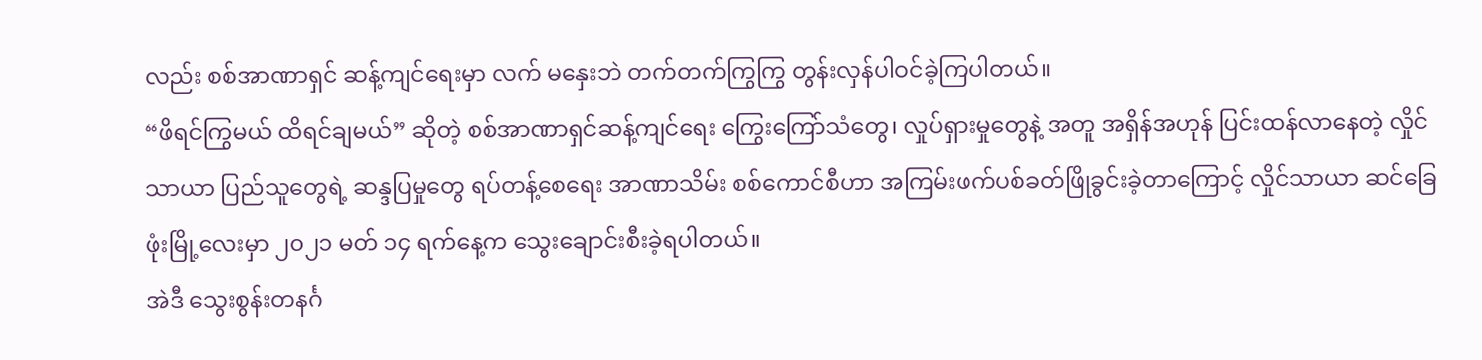လည်း စစ်အာဏာရှင် ဆန့်ကျင်ရေးမှာ လက် မနှေးဘဲ တက်တက်ကြွကြွ တွန်းလှန်ပါဝင်ခဲ့ကြပါတယ်။
“ဖိရင်ကြွမယ် ထိရင်ချမယ်” ဆိုတဲ့ စစ်အာဏာရှင်ဆန့်ကျင်ရေး ကြွေးကြော်သံတွေ၊ လှုပ်ရှားမှုတွေနဲ့ အတူ အရှိန်အဟုန် ပြင်းထန်လာနေတဲ့ လှိုင်သာယာ ပြည်သူတွေရဲ့ ဆန္ဒပြမှုတွေ ရပ်တန့်စေရေး အာဏာသိမ်း စစ်ကောင်စီဟာ အကြမ်းဖက်ပစ်ခတ်ဖြိုခွင်းခဲ့တာကြောင့် လှိုင်သာယာ ဆင်ခြေဖုံးမြို့လေးမှာ ၂၀၂၁ မတ် ၁၄ ရက်နေ့က သွေးချောင်းစီးခဲ့ရပါတယ်။
အဲဒီ သွေးစွန်းတနင်္ဂ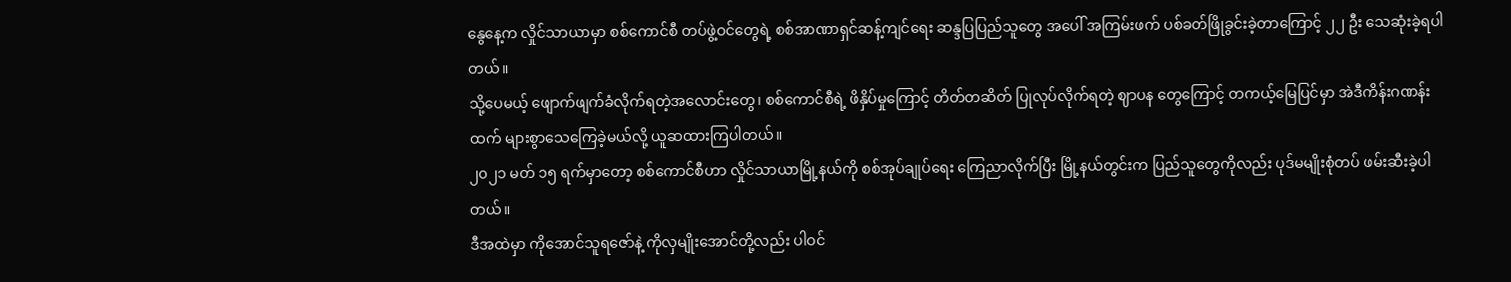နွေနေ့က လှိုင်သာယာမှာ စစ်ကောင်စီ တပ်ဖွဲ့ဝင်တွေရဲ့ စစ်အာဏာရှင်ဆန့်ကျင်ရေး ဆန္ဒပြပြည်သူတွေ အပေါ် အကြမ်းဖက် ပစ်ခတ်ဖြိုခွင်းခဲ့တာကြောင့် ၂၂ ဦး သေဆုံးခဲ့ရပါတယ်။
သို့ပေမယ့် ဖျောက်ဖျက်ခံလိုက်ရတဲ့အလောင်းတွေ၊ စစ်ကောင်စီရဲ့ ဖိနှိပ်မှုကြောင့် တိတ်တဆိတ် ပြုလုပ်လိုက်ရတဲ့ ဈာပန တွေကြောင့် တကယ့်မြေပြင်မှာ အဲဒီကိန်းဂဏန်းထက် များစွာသေကြေခဲ့မယ်လို့ ယူဆထားကြပါတယ်။
၂၀၂၁ မတ် ၁၅ ရက်မှာတော့ စစ်ကောင်စီဟာ လှိုင်သာယာမြို့နယ်ကို စစ်အုပ်ချုပ်ရေး ကြေညာလိုက်ပြီး မြို့နယ်တွင်းက ပြည်သူတွေကိုလည်း ပုဒ်မမျိုးစုံတပ် ဖမ်းဆီးခဲ့ပါတယ်။
ဒီအထဲမှာ ကိုအောင်သူရဇော်နဲ့ ကိုလှမျိုးအောင်တို့လည်း ပါဝင်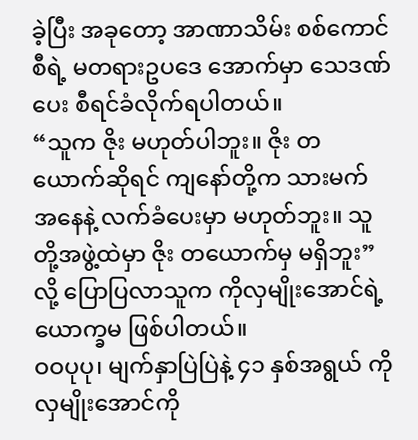ခဲ့ပြီး အခုတော့ အာဏာသိမ်း စစ်ကောင်စီရဲ့ မတရားဥပဒေ အောက်မှာ သေဒဏ်ပေး စီရင်ခံလိုက်ရပါတယ်။
“သူက ဇိုး မဟုတ်ပါဘူး။ ဇိုး တယောက်ဆိုရင် ကျနော်တို့က သားမက်အနေနဲ့ လက်ခံပေးမှာ မဟုတ်ဘူး။ သူတို့အဖွဲ့ထဲမှာ ဇိုး တယောက်မှ မရှိဘူး” လို့ ပြောပြလာသူက ကိုလှမျိုးအောင်ရဲ့ ယောက္ခမ ဖြစ်ပါတယ်။
ဝဝပုပု၊ မျက်နှာပြဲပြဲနဲ့ ၄၁ နှစ်အရွယ် ကိုလှမျိုးအောင်ကို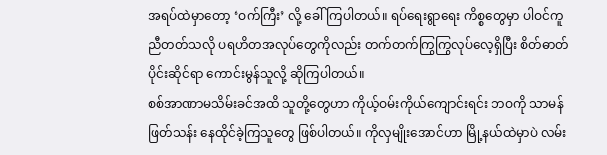အရပ်ထဲမှာတော့ ‘ဝက်ကြီး’ လို့ ခေါ်ကြပါတယ်။ ရပ်ရေးရွာရေး ကိစ္စတွေမှာ ပါဝင်ကူညီတတ်သလို ပရဟိတအလုပ်တွေကိုလည်း တက်တက်ကြွကြွလုပ်လေ့ရှိပြီး စိတ်ဓာတ်ပိုင်းဆိုင်ရာ ကောင်းမွန်သူလို့ ဆိုကြပါတယ်။
စစ်အာဏာမသိမ်းခင်အထိ သူတို့တွေဟာ ကိုယ့်ဝမ်းကိုယ်ကျောင်းရင်း ဘဝကို သာမန်ဖြတ်သန်း နေထိုင်ခဲ့ကြသူတွေ ဖြစ်ပါတယ်။ ကိုလှမျိုးအောင်ဟာ မြို့နယ်ထဲမှာပဲ လမ်း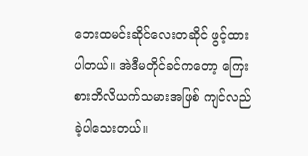ဘေးထမင်းဆိုင်လေးတဆိုင် ဖွင့်ထားပါတယ်။ အဲဒီမတိုင်ခင်ကတော့ ကြေးစားဘိလိယက်သမားအဖြစ် ကျင်လည်ခဲ့ပါသေးတယ်။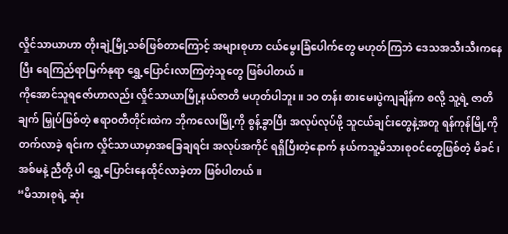လှိုင်သာယာဟာ တိုးချဲ့မြို့သစ်ဖြစ်တာကြောင့် အများစုဟာ ငယ်မွေးခြံပေါက်တွေ မဟုတ်ကြဘဲ ဒေသအသီးသီးကနေပြီး ရေကြည်ရာမြက်နုရာ ရွှေ့ပြောင်းလာကြတဲ့သူတွေ ဖြစ်ပါတယ်။
ကိုအောင်သူရဇော်ဟာလည်း လှိုင်သာယာမြို့နယ်ဇာတိ မဟုတ်ပါဘူး။ ၁၀ တန်း စားမေးပွဲကျချိန်က စလို့ သူ့ရဲ့ ဇာတိချက် မြှုပ်ဖြစ်တဲ့ ဧရာဝတီတိုင်းထဲက ဘိုကလေးမြို့ကို စွန့်ခွာပြီး အလုပ်လုပ်ဖို့ သူငယ်ချင်းတွေနဲ့အတူ ရန်ကုန်မြို့ကို တက်လာခဲ့ ရင်းက လှိုင်သာယာမှာအခြေချရင်း အလုပ်အကိုင် ရရှိပြီးတဲ့နောက် နယ်ကသူ့မိသားစုဝင်တွေဖြစ်တဲ့ မိခင်၊ အစ်မနဲ့ ညီတို့ ပါ ရွှေ့ပြောင်းနေထိုင်လာခဲ့တာ ဖြစ်ပါတယ်။
“မိသားစုရဲ့ ဆုံး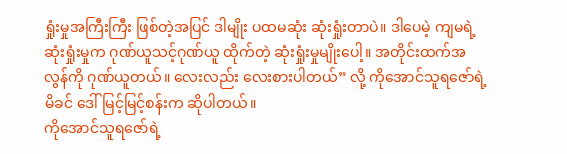ရှုံးမှုအကြီးကြီး ဖြစ်တဲ့အပြင် ဒါမျိုး ပထမဆုံး ဆုံးရှုံးတာပဲ။ ဒါပေမဲ့ ကျမရဲ့ ဆုံးရှုံးမှုက ဂုဏ်ယူသင့်ဂုဏ်ယူ ထိုက်တဲ့ ဆုံးရှုံးမှုမျိုးပေါ့။ အတိုင်းထက်အလွန်ကို ဂုဏ်ယူတယ်။ လေးလည်း လေးစားပါတယ်” လို့ ကိုအောင်သူရဇော်ရဲ့ မိခင် ဒေါ်မြင့်မြင့်စန်းက ဆိုပါတယ်။
ကိုအောင်သူရဇော်ရဲ့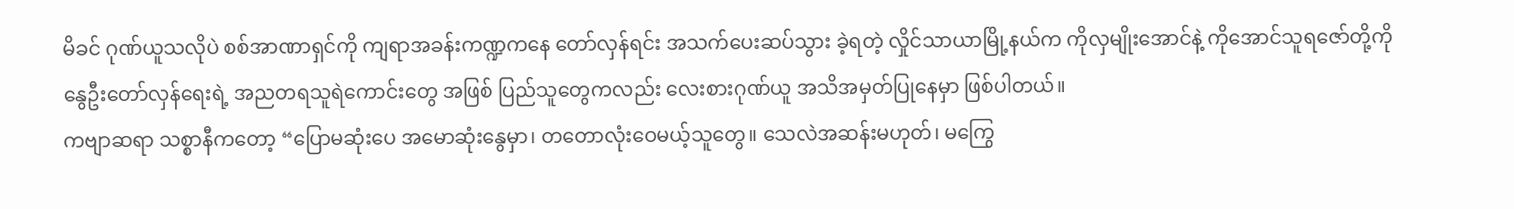မိခင် ဂုဏ်ယူသလိုပဲ စစ်အာဏာရှင်ကို ကျရာအခန်းကဏ္ဍကနေ တော်လှန်ရင်း အသက်ပေးဆပ်သွား ခဲ့ရတဲ့ လှိုင်သာယာမြို့နယ်က ကိုလှမျိုးအောင်နဲ့ ကိုအောင်သူရဇော်တို့ကို နွေဦးတော်လှန်ရေးရဲ့ အညတရသူရဲကောင်းတွေ အဖြစ် ပြည်သူတွေကလည်း လေးစားဂုဏ်ယူ အသိအမှတ်ပြုနေမှာ ဖြစ်ပါတယ်။
ကဗျာဆရာ သစ္စာနီကတော့ “ပြောမဆုံးပေ အမောဆုံးနွေမှာ၊ တတောလုံးဝေမယ့်သူတွေ။ သေလဲအဆန်းမဟုတ်၊ မကြွေ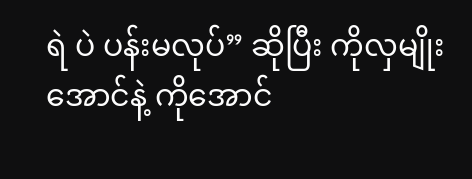ရဲ ပဲ ပန်းမလုပ်” ဆိုပြီး ကိုလှမျိုးအောင်နဲ့ ကိုအောင်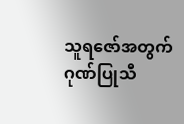သူရဇော်အတွက် ဂုဏ်ပြုသီ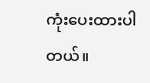ကုံးပေးထားပါတယ်။